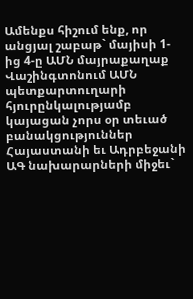Ամենքս հիշում ենք, որ անցյալ շաբաթ` մայիսի 1-ից 4-ը ԱՄՆ մայրաքաղաք Վաշինգտոնում ԱՄՆ պետքարտուղարի հյուրընկալությամբ կայացան չորս օր տեւած բանակցություններ Հայաստանի եւ Ադրբեջանի ԱԳ նախարարների միջեւ`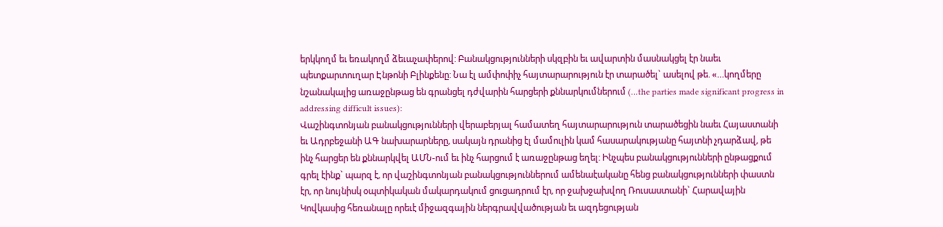երկկողմ եւ եռակողմ ձեւաչափերով: Բանակցությունների սկզբին եւ ավարտին մասնակցել էր նաեւ պետքարտուղար Էնթոնի Բլինքենը: Նա էլ ամփոփիչ հայտարարություն էր տարածել` ասելով թե. «…կողմերը նշանակալից առաջընթաց են գրանցել դժվարին հարցերի քննարկումներում (…the parties made significant progress in addressing difficult issues):
Վաշինգտոնյան բանակցությունների վերաբերյալ համատեղ հայտարարություն տարածեցին նաեւ Հայաստանի եւ Ադրբեջանի ԱԳ նախարարները, սակայն դրանից էլ մամուլին կամ հասարակությանը հայտնի չդարձավ, թե ինչ հարցեր են քննարկվել ԱՄՆ-ում եւ ինչ հարցում է առաջընթաց եղել: Ինչպես բանակցությունների ընթացքում գրել էինք` պարզ է, որ վաշինգտոնյան բանակցություններում ամենաէականը հենց բանակցությունների փաստն էր, որ նույնիսկ օպտիկական մակարդակում ցուցադրում էր, որ ջախջախվող Ռուսաստանի` Հարավային Կովկասից հեռանալը որեւէ միջազգային ներգրավվածության եւ ազդեցության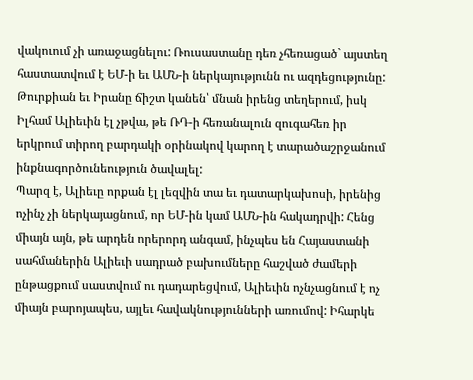վակուում չի առաջացնելու: Ռուսաստանը դեռ չհեռացած` այստեղ հաստատվում է ԵՄ-ի եւ ԱՄՆ-ի ներկայությունն ու ազդեցությունը: Թուրքիան եւ Իրանը ճիշտ կանեն՝ մնան իրենց տեղերում, իսկ Իլհամ Ալիեւին էլ չթվա, թե ՌԴ-ի հեռանալուն զուգահեռ իր երկրում տիրող բարդակի օրինակով կարող է տարածաշրջանում ինքնագործունեություն ծավալել:
Պարզ է, Ալիեւը որքան էլ լեզվին տա եւ դատարկախոսի, իրենից ոչինչ չի ներկայացնում, որ ԵՄ-ին կամ ԱՄՆ-ին հակադրվի: Հենց միայն այն, թե արդեն որերորդ անգամ, ինչպես են Հայաստանի սահմաներին Ալիեւի սադրած բախումները հաշված ժամերի ընթացքում սաստվում ու դադարեցվում, Ալիեւին ոչնչացնում է ոչ միայն բարոյապես, այլեւ հավակնությունների առումով: Իհարկե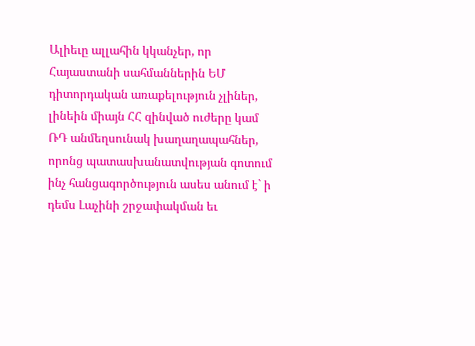Ալիեւը ալլահին կկանչեր, որ Հայաստանի սահմաններին ԵՄ դիտորդական առաքելություն չլիներ, լինեին միայն ՀՀ զինված ուժերը կամ ՌԴ անմեղսունակ խաղաղապահներ, որոնց պատասխանատվության գոտում ինչ հանցագործություն ասես անում է` ի դեմս Լաչինի շրջափակման եւ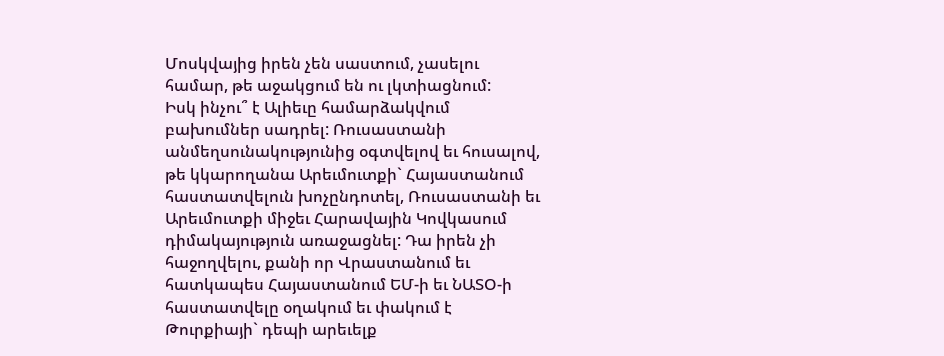Մոսկվայից իրեն չեն սաստում, չասելու համար, թե աջակցում են ու լկտիացնում:
Իսկ ինչու՞ է Ալիեւը համարձակվում բախումներ սադրել: Ռուսաստանի անմեղսունակությունից օգտվելով եւ հուսալով, թե կկարողանա Արեւմուտքի` Հայաստանում հաստատվելուն խոչընդոտել, Ռուսաստանի եւ Արեւմուտքի միջեւ Հարավային Կովկասում դիմակայություն առաջացնել: Դա իրեն չի հաջողվելու, քանի որ Վրաստանում եւ հատկապես Հայաստանում ԵՄ-ի եւ ՆԱՏՕ-ի հաստատվելը օղակում եւ փակում է Թուրքիայի` դեպի արեւելք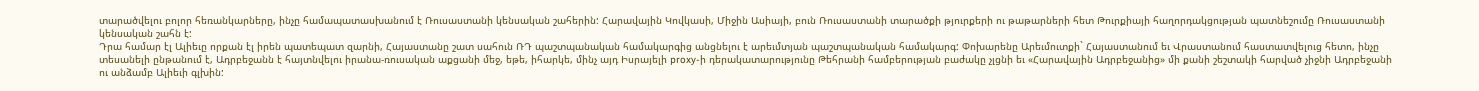տարածվելու բոլոր հեռանկարները, ինչը համապատասխանում է Ռուսաստանի կենսական շահերին: Հարավային Կովկասի, Միջին Ասիայի, բուն Ռուսաստանի տարածքի թյուրքերի ու թաթարների հետ Թուրքիայի հաղորդակցության պատնեշումը Ռուսաստանի կենսական շահն է:
Դրա համար էլ Ալիեւը որքան էլ իրեն պատեպատ զարնի, Հայաստանը շատ սահուն ՌԴ պաշտպանական համակարգից անցնելու է արեւմտյան պաշտպանական համակարգ: Փոխարենը Արեւմուտքի` Հայաստանում եւ Վրաստանում հաստատվելուց հետո, ինչը տեսանելի ընթանում է, Ադրբեջանն է հայտնվելու իրանա-ռուսական աքցանի մեջ, եթե, իհարկե, մինչ այդ Իսրայելի proxy-ի դերակատարությունը Թեհրանի համբերության բաժակը չլցնի եւ «Հարավային Ադրբեջանից» մի քանի շեշտակի հարված չիջնի Ադրբեջանի ու անձամբ Ալիեւի գլխին: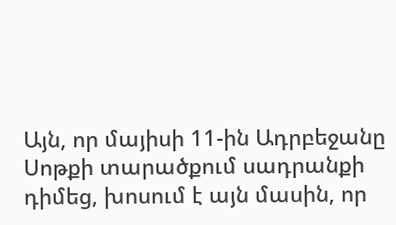Այն, որ մայիսի 11-ին Ադրբեջանը Սոթքի տարածքում սադրանքի դիմեց, խոսում է այն մասին, որ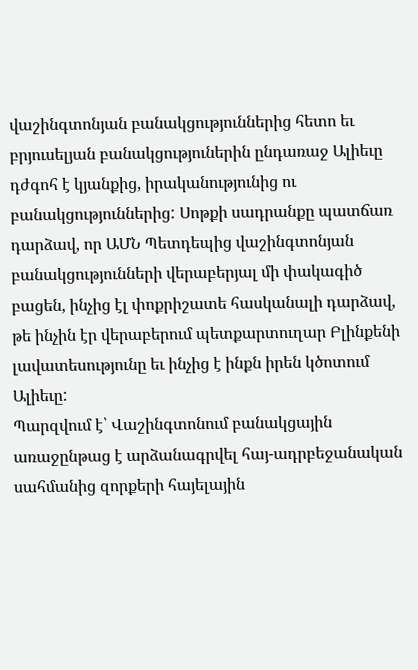վաշինգտոնյան բանակցություններից հետո եւ բրյուսելյան բանակցություներին ընդառաջ Ալիեւը դժգոհ է կյանքից, իրականությունից ու բանակցություններից: Սոթքի սադրանքը պատճառ դարձավ, որ ԱՄՆ Պետդեպից վաշինգտոնյան բանակցությունների վերաբերյալ մի փակագիծ բացեն, ինչից էլ փոքրիշատե հասկանալի դարձավ, թե ինչին էր վերաբերում պետքարտուղար Բլինքենի լավատեսությունը եւ ինչից է ինքն իրեն կծոտում Ալիեւը:
Պարզվում է՝ Վաշինգտոնում բանակցային առաջընթաց է արձանագրվել հայ-ադրբեջանական սահմանից զորքերի հայելային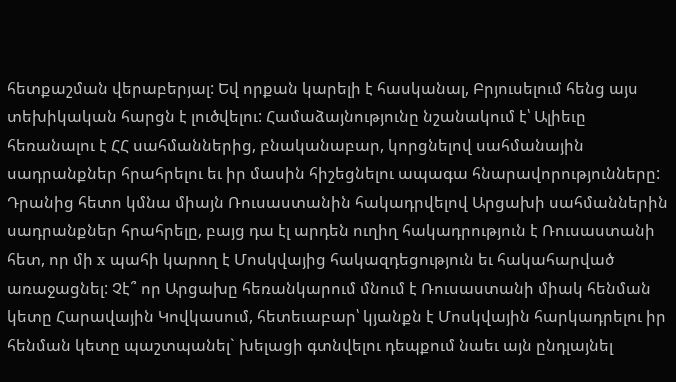հետքաշման վերաբերյալ: Եվ որքան կարելի է հասկանալ, Բրյուսելում հենց այս տեխիկական հարցն է լուծվելու: Համաձայնությունը նշանակում է՝ Ալիեւը հեռանալու է ՀՀ սահմաններից, բնականաբար, կորցնելով սահմանային սադրանքներ հրահրելու եւ իր մասին հիշեցնելու ապագա հնարավորությունները: Դրանից հետո կմնա միայն Ռուսաստանին հակադրվելով Արցախի սահմաններին սադրանքներ հրահրելը, բայց դա էլ արդեն ուղիղ հակադրություն է Ռուսաստանի հետ, որ մի x պահի կարող է Մոսկվայից հակազդեցություն եւ հակահարված առաջացնել: Չէ՞ որ Արցախը հեռանկարում մնում է Ռուսաստանի միակ հենման կետը Հարավային Կովկասում, հետեւաբար՝ կյանքն է Մոսկվային հարկադրելու իր հենման կետը պաշտպանել` խելացի գտնվելու դեպքում նաեւ այն ընդլայնել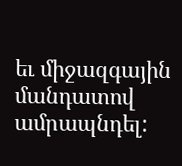եւ միջազգային մանդատով ամրապնդել: